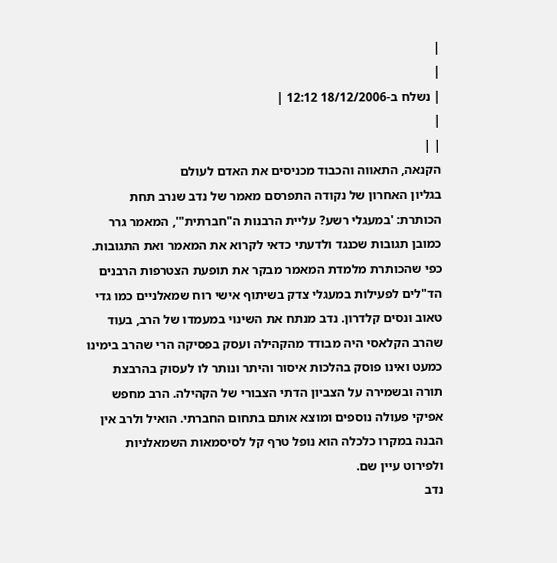|
|
| נשלח ב-18/12/2006 12:12 |
|
| |
הקנאה, התאווה והכבוד מכניסים את האדם לעולם
בגליון האחרון של נקודה התפרסם מאמר של נדב שנרב תחת הכותרת: 'במעגלי רשע? עליית הרבנות ה"חברתית"', המאמר גרר כמובן תגובות שכנגד ולדעתי כדאי לקרוא את המאמר ואת התגובות.
כפי שהכותרת מלמדת המאמר מבקר את תופעת הצטרפות הרבנים הד"לים לפעילות במעגלי צדק בשיתוף אישי רוח שמאלניים כמו גדי טאוב ונסים קלדרון. נדב מנתח את השינוי במעמדו של הרב, בעוד שהרב הקלאסי היה מבודד מהקהילה ועסק בפסיקה הרי שהרב בימינו כמעט ואינו פוסק בהלכות איסור והיתר ונותר לו לעסוק בהרבצת תורה ובשמירה על הצביון הדתי הצבורי של הקהילה. הרב מחפש אפיקי פעולה נוספים ומוצא אותם בתחום החברתי. הואיל ולרב אין הבנה במקרו כלכלה הוא נופל טרף קל לסיסמאות השמאלניות ולפירוט עיין שם.
נדב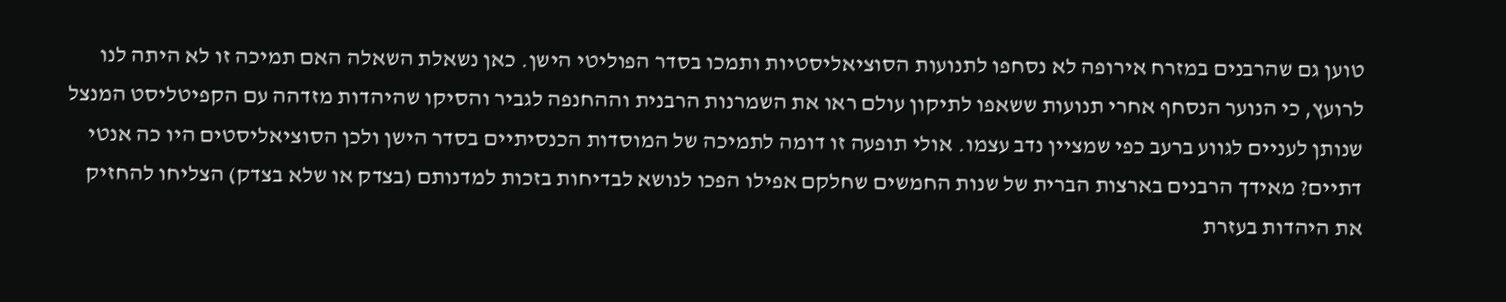טוען גם שהרבנים במזרח אירופה לא נסחפו לתנועות הסוציאליסטיות ותמכו בסדר הפוליטי הישן. כאן נשאלת השאלה האם תמיכה זו לא היתה לנו לרועץ, כי הנוער הנסחף אחרי תנועות ששאפו לתיקון עולם ראו את השמרנות הרבנית וההחנפה לגביר והסיקו שהיהדות מזדהה עם הקפיטליסט המנצל שנותן לעניים לגווע ברעב כפי שמציין נדב עצמו. אולי תופעה זו דומה לתמיכה של המוסדות הכנסיתיים בסדר הישן ולכן הסוציאליסטים היו כה אנטי דתיים? מאידך הרבנים בארצות הברית של שנות החמשים שחלקם אפילו הפכו לנושא לבדיחות בזכות למדנותם (בצדק או שלא בצדק) הצליחו להחזיק את היהדות בעזרת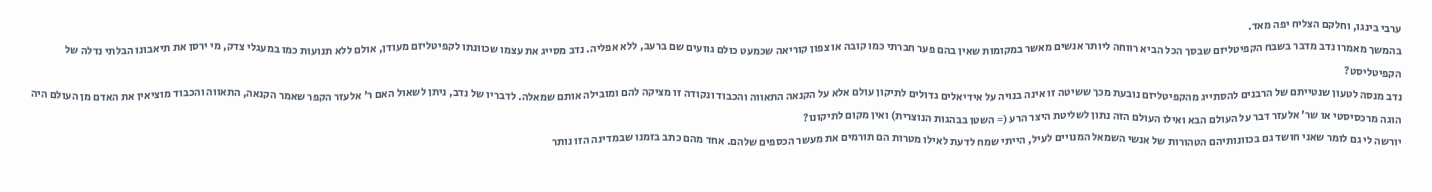ערבי בינגו, וחלקם הצליח יפה מאד.
בהמשך מאמרו נדב מדבר בשבח הקפיטליזם שבסך הכל הביא רווחה ליותר אנשים מאשר במקומות שאין בהם פער חברתי כמו קובה או צפון קוריאה שכמעט כולם גוועים שם ברעב, ללא אפליה. נדב מסייג את עצמו שכוונתו לקפיטליזם מעודן, אולם ללא תנועות כמו במעגלי צדק, מי ירסן את תיאבונו הבלתי נדלה של הקפיטליסט?
נדב מנסה לטעון שנטייתם של הרבנים להסתייג מהקפיטליזם נובעת מכך ששיטה זו אינה בנויה על אידיאלים גדולים לתיקון עולם אלא על הקנאה התאווה והכבוד ונקודה זו מציקה להם ומובילה אותם שמאלה. לדבריו של נדב, ניתן לשאול האם ר' אלעזר הקפר שאמר הקנאה, התאווה והכבוד מוציאין את האדם מן העולם היה הוגה מרכסיסטי או שר' אלעזר דבר על העולם הבא ואילו העולם הזה נתון לשליטת היצר הרע (= השטן בבהגות הנוצרית) ואין מקום לתיקונו?
יורשה לי גם לומר שאני חושד גם בכוונותיהם הטהורות של אנשי השמאל המנויים לעיל, הייתי שמח לדעת לאילו מטרות הם תורמים את מעשר הכספים שלהם. אחד מהם כתב בזמנו שבמדינה הזו נותר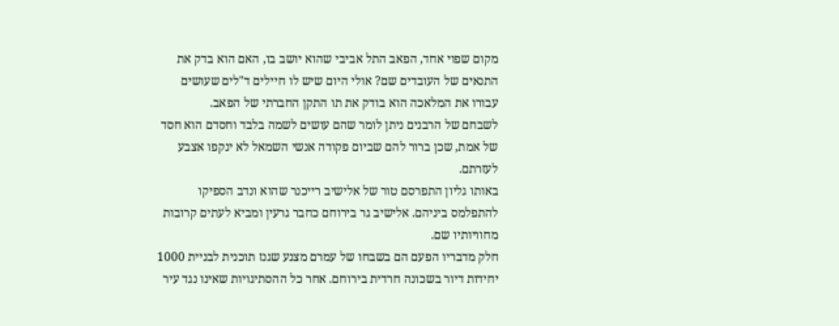מקום שפוי אחד, הפאב התל אביבי שהוא יושב בו, האם הוא בדק את התנאים של העובדים שם? אולי היום שיש לו חיילים ד"לים שעושים עבורו את המלאכה הוא בודק את תו התקן החברתי של הפאב.
לשבחם של הרבנים ניתן לומר שהם עושים לשמה בלבד וחסדם הוא חסד של אמת, שכן ברור להם שביום פקודה אנשי השמאל לא ינקפו אצבע לעזרתם.
באותו גליון התפרסם טור של אלישיב רייכנר שהוא ונדב הספיקו להתפלמס ביניהם. אלישיב גר בירוחם כחבר גרעין ומביא לעתים קרובות מחוויותיו שם.
חלק מדבריו הפעם הם בשבחו של עמרם מצנע שגנז תוכנית לבניית 1000 יחידות דיור בשכונה חרדית בירוחם. אחר כל ההסתיגויות שאינו נגד עיר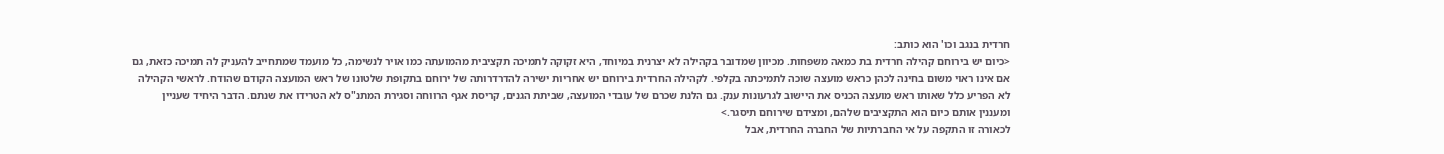חרדית בנגב וכו' הוא כותב:
<כיום יש בירוחם קהילה חרדית בת כמאה משפחות. מכיוון שמדובר בקהילה לא יצרנית במיוחד, היא זקוקה לתמיכה תקציבית מהמועתה כמו אויר לנשימה, כל מועמד שמתחייב להעניק לה תמיכה כזאת, גם אם אינו ראוי משום בחינה לכהן כראש מועצה שוכה לתמיכתה בקלפי. לקהילה החרדית בירוחם יש אחריות ישירה להדרדרותה של ירוחם בתקופת שלטונו של ראש המועצה הקודם שהודח. לראשי הקהילה לא הפריע כלל שאותו ראש מועצה הכניס את היישוב לגרעונות ענק. גם הלנת שכרם של עובדי המועצה, שביתת הגנים, קריסת אגף הרווחה וסגירת המתנ"ס לא הטרידו את שנתם. הדבר היחיד שעניין ומעננין אותם כיום הוא התקציבים שלהם, ומצידם שירוחם תיסגר.>
לכאורה זו התקפה על אי החברתיות של החברה החרדית, אבל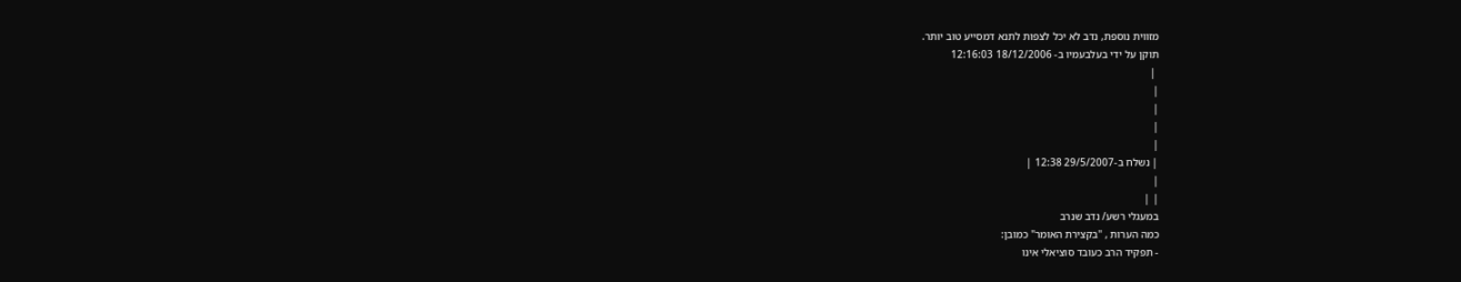מזווית נוספת, נדב לא יכל לצפות לתנא דמסייע טוב יותר.
תוקן על ידי בעלבעמיו ב- 18/12/2006 12:16:03
 |
|
|
|
|
| נשלח ב-29/5/2007 12:38 |
|
| |
במעגלי רשע/ נדב שנרב
כמה הערות , "בקצירת האומר" כמובן:
- תפקיד הרב כעובד סוציאלי אינו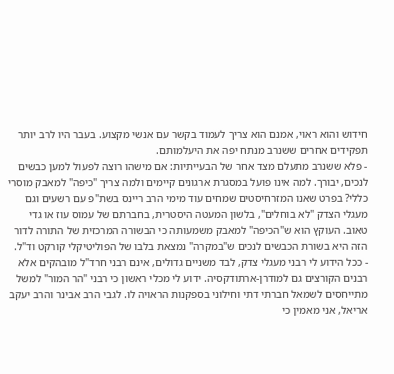חידוש והוא ראוי, אמנם הוא צריך לעמוד בקשר עם אנשי מקצוע. בעבר היו לרב יותר תפקידים אחרים ששנרב מנתח יפה את היעלמותם.
- פלא ששנרב מתעלם מצד אחר של הבעייתיות: אם מישהו רוצה לפעול למען כבשים לנכים, יבורך. למה אינו פועל במסגרת ארגונים קיימים ולמה צריך "כיפה" למאבק מוסרי כללי? בפרט שאנו המזרחיסטים שמחים עוד מימי הרב ריינס בשת"פ עם רשעים וגם מעגלי הצדק "לא בוחלים", בלשון המעטה היסטרית, בחברתם של עמוס עוז או גדי טאוב. העוקץ הוא ש"הכיפה" למאבק משמעותה כי הבשורה המרכזית של התורה לדור הזה היא בשורת הכבשים לנכים ש"במקרה" נמצאת בלבו של הפוליטיקלי קורקט וד"ל.
- ככל הידוע לי רבני מעגלי צדק, לבד משניים גדולים, אינם רבני חרד"ל מובהקים אלא רבנים הקורצים גם למודרן-ארתודקסיה. ידוע לי מכלי ראשון כי רבני "הר המור" למשל מתייחסים לשמאל חברתי דתי וחילוני בספקנות הראויה לו. לגבי הרב אבינר והרב יעקב אריאל, אני מאמין כי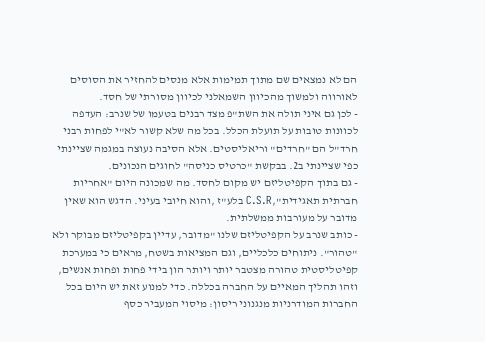הם לא נמצאים שם מתוך תמימות אלא מנסים להחזיר את הסוסים לאורווה ולמשוך מהכיוון השמאלני לכיוון מסורתי של חסד.
- לכן גם איני תולה את השת"פ מצד רבנים בטעמו של שנרב: העדפה לכוונות טובות על תועלת הכלל. בכל מה שלא קשור לא"י לפחות רבני חרד"ל הם "חרדים" וריאליסטים. אלא הסיבה נעוצה במגמה שציינתי כפי שציינתי ב2. בבקשת "כרטיס כניסה" לחוגים הנכונים.
- גם בתוך הקפיטליזם יש מקום לחסד. מה שמכונה היום "אחריות חברתית תאגידית",C.S.R בלע"ז ,והוא חיובי בעיני. הדגש הוא שאין מדובר על מעורבות ממשלתית.
- כותב שנרב על הקפיטליזם שלנו "מדובר, עדיין בקפיטליזם מבוקר ולא "טהור". ניתוחים כלכליים, וגם המציאות בשטח, מראים כי במערכת קפיטליסטית טהורה מצטבר יותר ויותר הון בידי פחות ופחות אנשים, וזהו תהליך המאיים על החברה בכללה. כדי למנוע זאת יש היום בכל החברות המודרניות מנגנוני ריסון: מיסוי המעביר כסף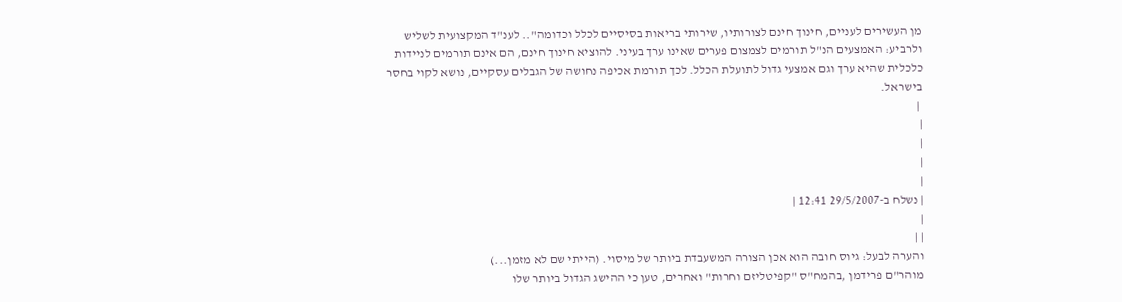מן העשירים לעניים, חינוך חינם לצורותיו, שירותי בריאות בסיסיים לכלל וכדומה".. לענ"ד המקצועית לשליש ולרביע: האמצעים הנ"ל תורמים לצמצום פערים שאינו ערך בעיני. להוציא חינוך חינם, הם אינם תורמים לניידות כלכלית שהיא ערך וגם אמצעי גדול לתועלת הכלל. לכך תורמת אכיפה נחושה של הגבלים עסקיים, נושא לקוי בחסר בישראל.
 |
|
|
|
|
| נשלח ב-29/5/2007 12:41 |
|
| |
והערה לבעל: גיוס חובה הוא אכן הצורה המשעבדת ביותר של מיסוי. (הייתי שם לא מזמן...)
מוהר"ם פרידמן ,בהמח"ס "קפיטליזם וחרות" ואחרים, טען כי ההישג הגדול ביותר שלו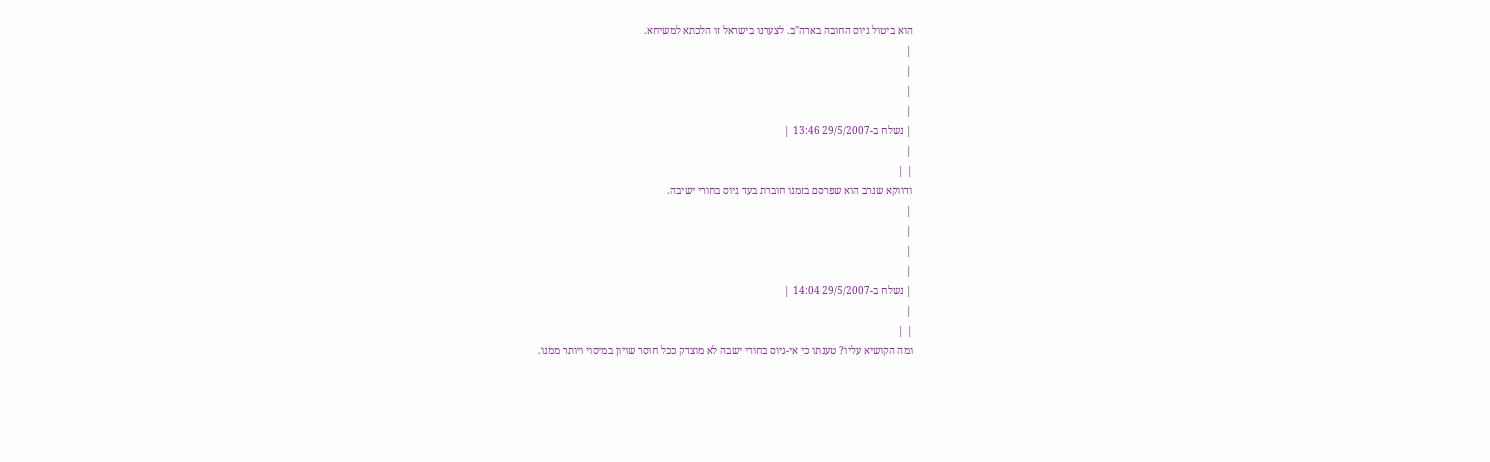הוא ביטול גיוס החובה בארה"ב. לצערנו בישראל זו הלכתא למשיחא.
|
|
|
|
| נשלח ב-29/5/2007 13:46 |
|
| |
ודווקא שנרב הוא שפרסם בזמנו חוברת בעד גיוס בחורי ישיבה.
|
|
|
|
| נשלח ב-29/5/2007 14:04 |
|
| |
ומה הקושיא עליו? טענתו כי אי-גיוס בחורי ישבה לא מוצדק ככל חוסר שויון במיסוי ויותר ממנו.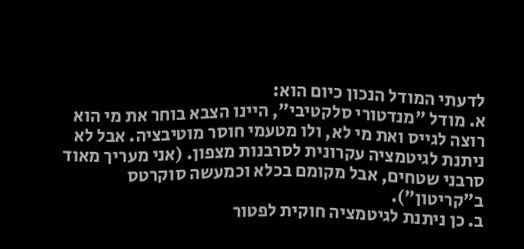לדעתי המודל הנכון כיום הוא:
א. מודל "מנדטורי סלקטיבי", היינו הצבא בוחר את מי הוא רוצה לגייס ואת מי לא, ולו מטעמי חוסר מוטיבציה. אבל לא ניתנת לגיטמציה עקרונית לסרבנות מצפון. (אני מעריך מאוד סרבני שטחים, אבל מקומם בכלא וכמעשה סוקרטס ב"קריטון").
ב. כן ניתנת לגיטמציה חוקית לפטור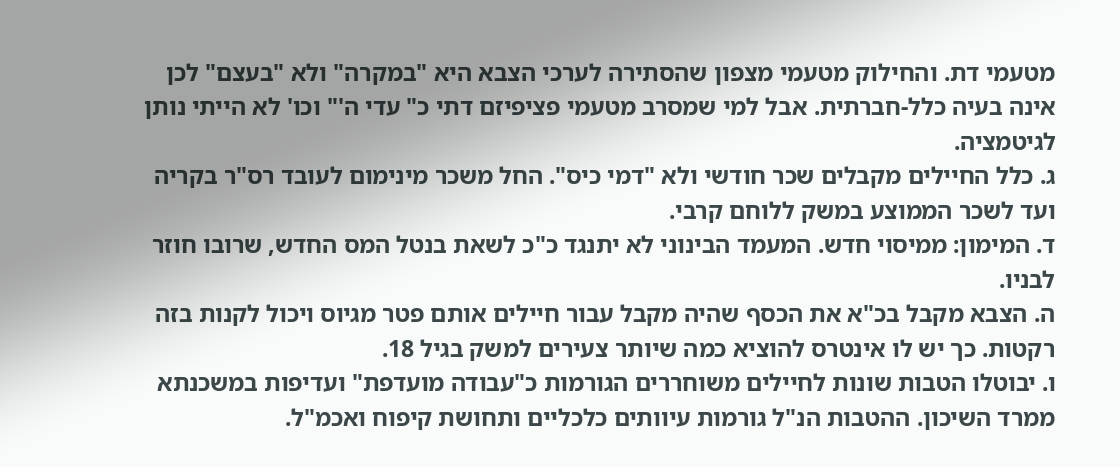מטעמי דת. והחילוק מטעמי מצפון שהסתירה לערכי הצבא היא "במקרה" ולא "בעצם" לכן אינה בעיה כלל-חברתית. אבל למי שמסרב מטעמי פציפיזם דתי כ" עדי ה'" וכו' לא הייתי נותן לגיטמציה.
ג. כלל החיילים מקבלים שכר חודשי ולא "דמי כיס". החל משכר מינימום לעובד רס"ר בקריה ועד לשכר הממוצע במשק ללוחם קרבי.
ד. המימון: ממיסוי חדש. המעמד הבינוני לא יתנגד כ"כ לשאת בנטל המס החדש, שרובו חוזר לבניו.
ה. הצבא מקבל בכ"א את הכסף שהיה מקבל עבור חיילים אותם פטר מגיוס ויכול לקנות בזה רקטות. כך יש לו אינטרס להוציא כמה שיותר צעירים למשק בגיל 18.
ו. יבוטלו הטבות שונות לחיילים משוחררים הגורמות כ"עבודה מועדפת" ועדיפות במשכנתא ממרד השיכון. ההטבות הנ"ל גורמות עיוותים כלכליים ותחושת קיפוח ואכמ"ל.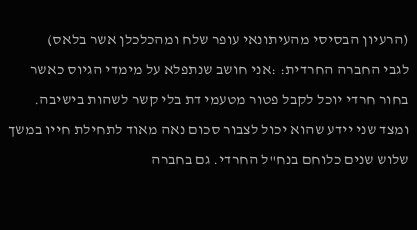(הרעיון הבסיסי מהעיתונאי עופר שלח ומהכלכלן אשר בלאס)
לגבי החברה החרדית: :אני חושב שנתפלא על מימדי הגיוס כאשר בחור חרדי יוכל לקבל פטור מטעמי דת בלי קשר לשהות בישיבה. ומצד שני יידע שהוא יכול לצבור סכום נאה מאוד לתחילת חייו במשך שלוש שנים כלוחם בנח"ל החרדי. גם בחברה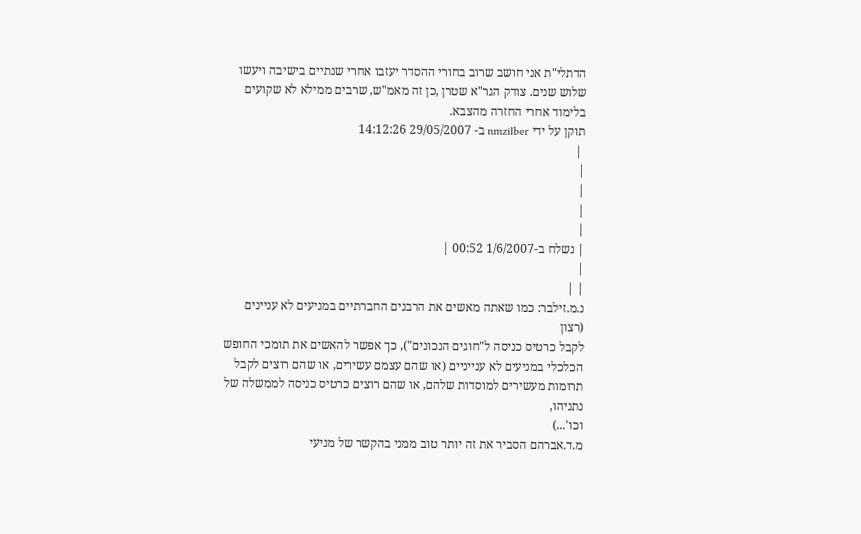הדתלי"ת אני חושב שרוב בחורי ההסדר יעזבו אחרי שנתיים בישיבה ויעשו שלוש שנים. צודק הגר"א שטרן ,כן זה מאמ"ש, שרבים ממילא לא שקועים בלימוד אחרי החזרה מהצבא.
תוקן על ידי nmzilber ב- 29/05/2007 14:12:26
 |
|
|
|
|
| נשלח ב-1/6/2007 00:52 |
|
| |
נ.מ.זילבר: כמו שאתה מאשים את הרבנים החברתיים במניעים לא עניינים (רצון
לקבל כרטיס כניסה ל"חוגים הנכונים"), כך אפשר להאשים את תומכי החופש
הכלכלי במניעים לא ענייניים (או שהם עצמם עשירים, או שהם רוצים לקבל
תרומות מעשירים למוסדות שלהם, או שהם רוצים כרטיס כניסה לממשלה של נתניהו,
וכו'...)
מ.ד.אברהם הסביר את זה יותר טוב ממני בהקשר של מניעי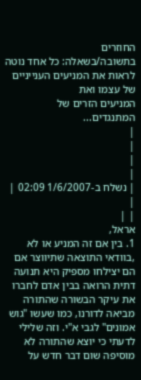החוזרים
בתשובה/בשאלה: כל אחד נוטה לראות את המניעים הענייניים של עצמו ואת
המניעים הזרים של המתנגדים...
|
|
|
|
| נשלח ב-1/6/2007 02:09 |
|
| |
אראל,
1. בין אם זה המניע או לא ,בוודאי התוצאה שתיווצר אם הם יצילחו מספיק היא תנועה דתית הרואה בבין אדם לחברו את עיקר הבשורה שהתורה מביאה לדורנו, כמו שעשו "גוש אמונים" לגבי א"י. וזה שלילי לדעתי כי יוצא שהתורה לא מוסיפה שום דבר חדש על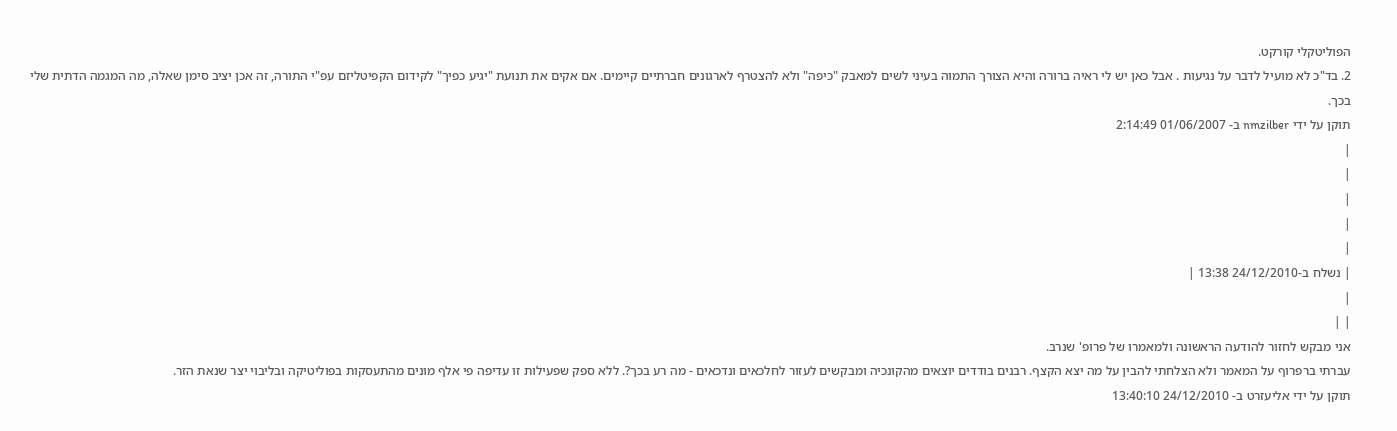הפוליטקלי קורקט.
2. בד"כ לא מועיל לדבר על נגיעות . אבל כאן יש לי ראיה ברורה והיא הצורך התמוה בעיני לשים למאבק "כיפה" ולא להצטרף לארגונים חברתיים קיימים. אם אקים את תנועת "יגיע כפיך" לקידום הקפיטליזם עפ"י התורה, זה אכן יציב סימן שאלה, מה המגמה הדתית שלי בכך.
תוקן על ידי nmzilber ב- 01/06/2007 2:14:49
|
|
|
|
|
| נשלח ב-24/12/2010 13:38 |
|
| |
אני מבקש לחזור להודעה הראשונה ולמאמרו של פרופ' שנרב.
עברתי ברפרוף על המאמר ולא הצלחתי להבין על מה יצא הקצף. רבנים בודדים יוצאים מהקונכיה ומבקשים לעזור לחלכאים ונדכאים - מה רע בכך?. ללא ספק שפעילות זו עדיפה פי אלף מונים מהתעסקות בפוליטיקה ובליבוי יצר שנאת הזר.
תוקן על ידי אליעזרט ב- 24/12/2010 13:40:10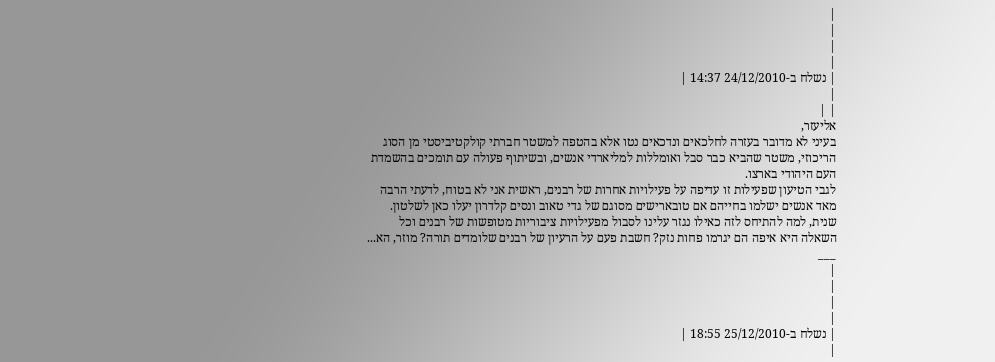|
|
|
|
| נשלח ב-24/12/2010 14:37 |
|
| |
אליעזר,
בעיני לא מדובר בעזרה לחלכאים ונדכאים נטו אלא בהטפה למשטר חברתי קולקטיביסטי מן הסוג הריכוזי, משטר שהביא כבר סבל ואומללות למליארדי אנשים, ובשיתוף פעולה עם תומכים בהשמדת העם היהודי בארצו.
לגבי הטיעון שפעילות זו עדיפה על פעילויות אחרות של רבנים, ראשית אני לא בטוח, לדעתי הרבה מאד אנשים ישלמו בחייהם אם טובארישים מסוגם של גדי טאוב ונסים קלדרון יעלו כאן לשלטון.
שנית, למה להתיחס לזה כאילו נגזר עלינו לסבול מפעילויות ציבוריות מטופשות של רבנים וכל השאלה היא איפה הם יגרמו פחות נזק? חשבת פעם על הרעיון של רבנים שלומדים תורה? מוזר, הא...
___
|
|
|
|
| נשלח ב-25/12/2010 18:55 |
|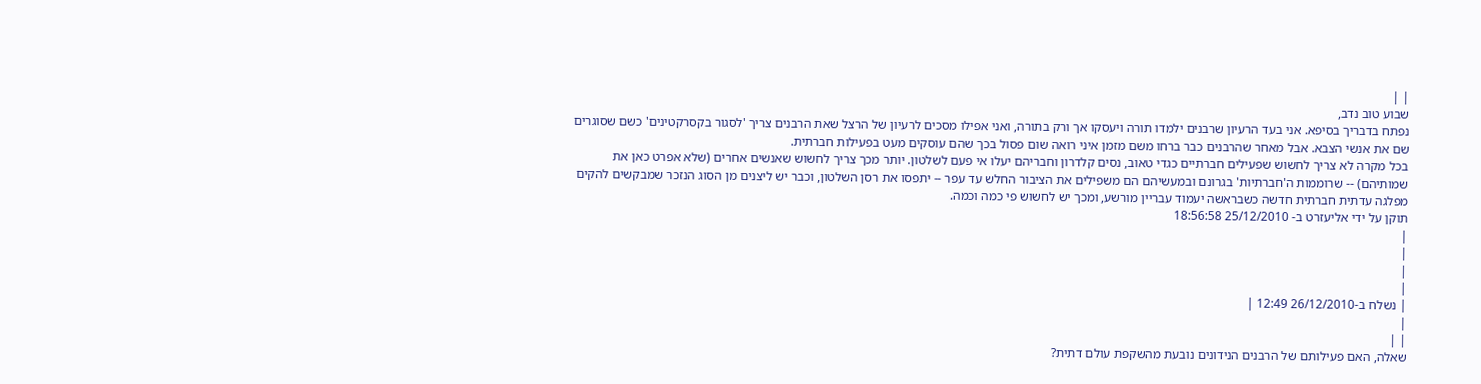| |
שבוע טוב נדב,
נפתח בדבריך בסיפא. אני בעד הרעיון שרבנים ילמדו תורה ויעסקו אך ורק בתורה, ואני אפילו מסכים לרעיון של הרצל שאת הרבנים צריך 'לסגור בקסרקטינים' כשם שסוגרים שם את אנשי הצבא. אבל מאחר שהרבנים כבר ברחו משם מזמן איני רואה שום פסול בכך שהם עוסקים מעט בפעילות חברתית.
בכל מקרה לא צריך לחשוש שפעילים חברתיים כגדי טאוב, נסים קלדרון וחבריהם יעלו אי פעם לשלטון. יותר מכך צריך לחשוש שאנשים אחרים (שלא אפרט כאן את שמותיהם) -- שרוממות ה'חברתיות' בגרונם ובמעשיהם הם משפילים את הציבור החלש עד עפר -- יתפסו את רסן השלטון, וכבר יש ליצנים מן הסוג הנזכר שמבקשים להקים מפלגה עדתית חברתית חדשה כשבראשה יעמוד עבריין מורשע, ומכך יש לחשוש פי כמה וכמה.
תוקן על ידי אליעזרט ב- 25/12/2010 18:56:58
|
|
|
|
| נשלח ב-26/12/2010 12:49 |
|
| |
שאלה, האם פעילותם של הרבנים הנידונים נובעת מהשקפת עולם דתית?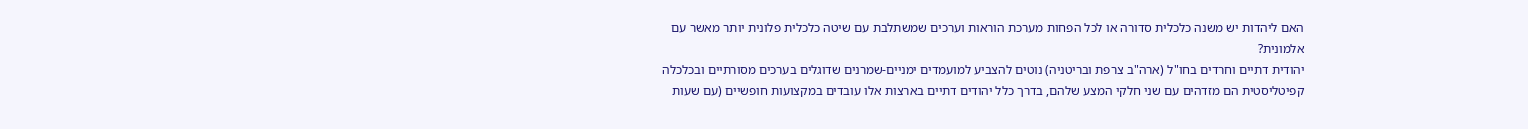האם ליהדות יש משנה כלכלית סדורה או לכל הפחות מערכת הוראות וערכים שמשתלבת עם שיטה כלכלית פלונית יותר מאשר עם אלמונית?
יהודית דתיים וחרדים בחו"ל (ארה"ב צרפת ובריטניה) נוטים להצביע למועמדים ימניים-שמרנים שדוגלים בערכים מסורתיים ובכלכלה קפיטליסטית הם מזדהים עם שני חלקי המצע שלהם, בדרך כלל יהודים דתיים בארצות אלו עובדים במקצועות חופשיים (עם שעות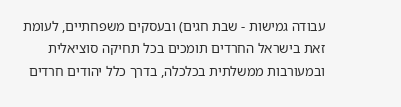עבודה גמישות - שבת חגים) ובעסקים משפחתיים, לעומת זאת בישראל החרדים תומכים בכל תחיקה סוציאלית ובמעורבות ממשלתית בכלכלה, בדרך כלל יהודים חרדים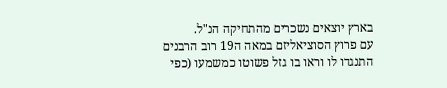בארץ יוצאים נשכרים מהתחיקה הנ"ל.
עם פרוץ הסוציאליזם במאה ה19 רוב הרבנים התנגדו לו וראו בו גזל פשוטו כמשמעו (כפי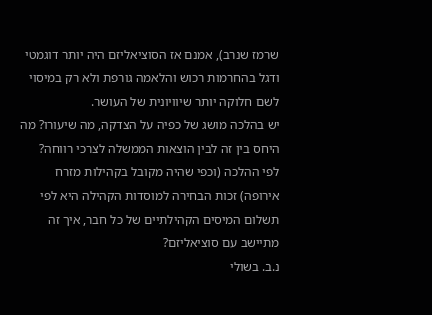שרמז שנרב), אמנם אז הסוציאליזם היה יותר דוגמטי ודגל בהחרמות רכוש והלאמה גורפת ולא רק במיסוי לשם חלוקה יותר שיוויונית של העושר.
יש בהלכה מושג של כפיה על הצדקה, מה שיעורו? מה היחס בין זה לבין הוצאות הממשלה לצרכי רווחה?
לפי ההלכה (וכפי שהיה מקובל בקהילות מזרח אירופה) זכות הבחירה למוסדות הקהילה היא לפי תשלום המיסים הקהילתיים של כל חבר, איך זה מתיישב עם סוציאליזם?
נ.ב. בשולי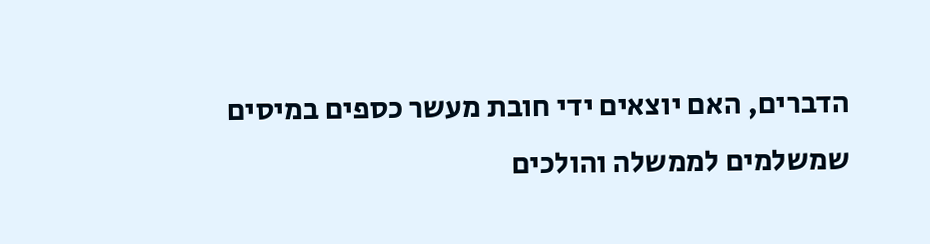הדברים, האם יוצאים ידי חובת מעשר כספים במיסים שמשלמים לממשלה והולכים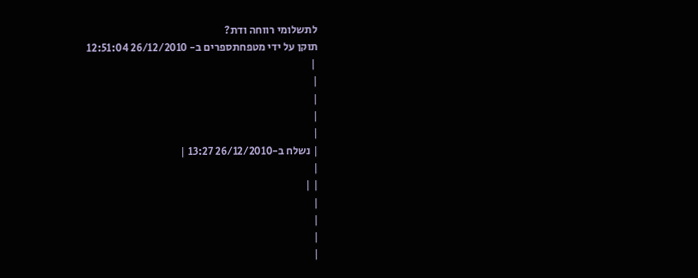לתשלומי רווחה ודת?
תוקן על ידי מטפחתספרים ב- 26/12/2010 12:51:04
 |
|
|
|
|
| נשלח ב-26/12/2010 13:27 |
|
| |
|
|
|
|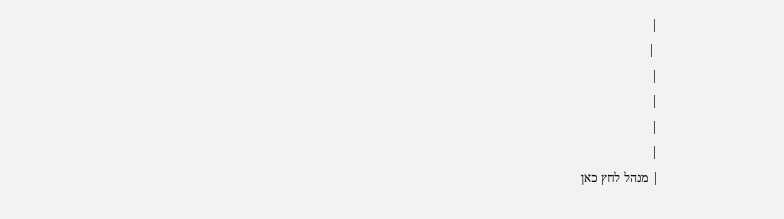|
 |
|
|
|
|
| מנהל לחץ כאן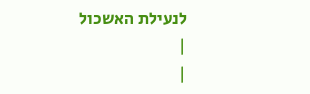לנעילת האשכול
|
|